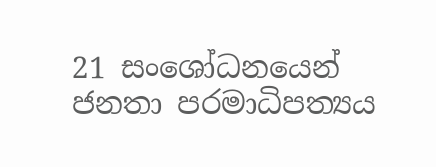21 සංශෝධනයෙන් ජනතා පරමාධිපත්‍යය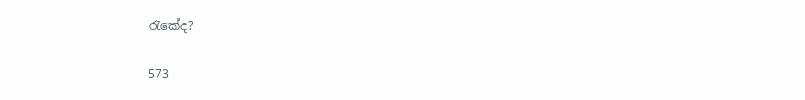රැකේද?

573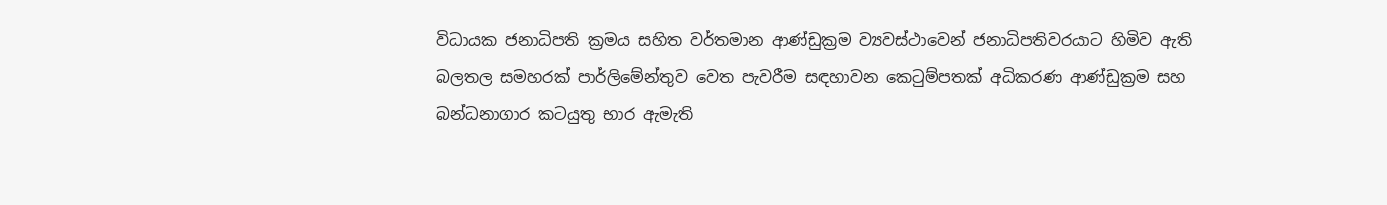විධායක ජනාධිපති ක්‍රමය සහිත වර්තමාන ආණ්ඩුක්‍රම ව්‍යවස්ථාවෙන් ජනාධිපතිවරයාට හිමිව ඇති බලතල සමහරක් පාර්ලිමේන්තුව වෙත පැවරීම සඳහාවන කෙටුම්පතක් අධිකරණ ආණ්ඩුක්‍රම සහ බන්ධනාගාර කටයුතු භාර ඇමැති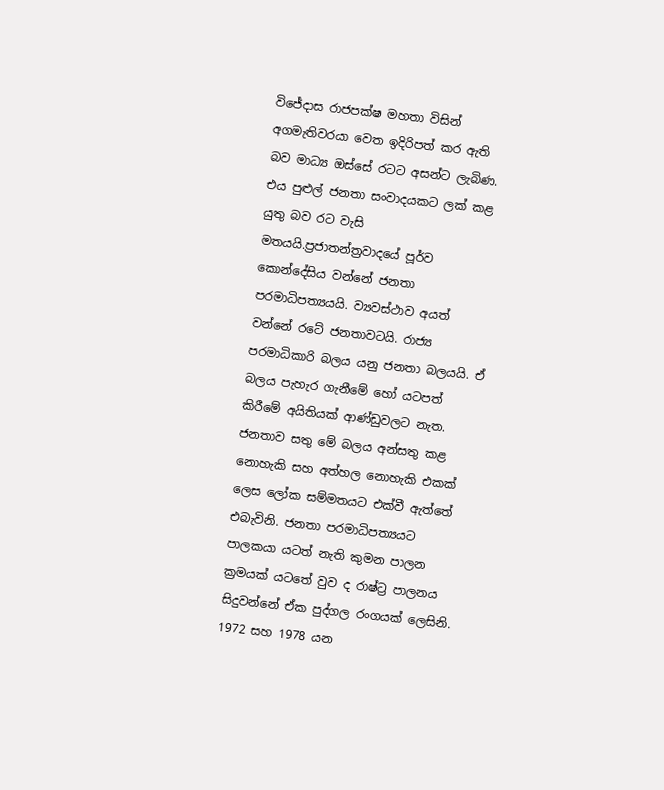විජේදාස රාජපක්ෂ මහතා විසින් අගමැතිවරයා වෙත ඉදිරිපත් කර ඇති බව මාධ්‍ය ඔස්සේ රටට අසන්ට ලැබිණ. එය පුළුල් ජනතා සංවාදයකට ලක් කළ යුතු බව රට වැසි මතයයි.ප්‍රජාතන්ත්‍රවාදයේ පූර්ව කොන්දේසිය වන්නේ ජනතා පරමාධිපත්‍යයයි. ව්‍යවස්ථාව අයත් වන්නේ රටේ ජනතාවටයි. රාජ්‍ය පරමාධිකාරි බලය යනු ජනතා බලයයි. ඒ බලය පැහැර ගැනීමේ හෝ යටපත් කිරීමේ අයිතියක් ආණ්ඩුවලට නැත. ජනතාව සතු මේ බලය අන්සතු කළ නොහැකි සහ අත්හල නොහැකි එකක් ලෙස ලෝක සම්මතයට එක්වී ඇත්තේ එබැවිනි. ජනතා පරමාධිපත්‍යයට පාලකයා යටත් නැති කුමන පාලන ක්‍රමයක් යටතේ වුව ද රාෂ්ට්‍ර පාලනය සිදුවන්නේ ඒක පුද්ගල රංගයක් ලෙසිනි. 1972 සහ 1978 යන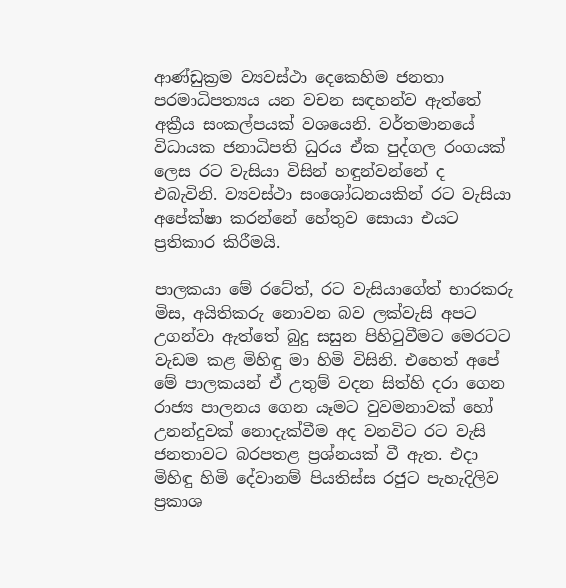ආණ්ඩුක්‍රම ව්‍යවස්ථා දෙකෙහිම ජනතා පරමාධිපත්‍යය යන වචන සඳහන්ව ඇත්තේ අක්‍රීය සංකල්පයක් වශයෙනි. වර්තමානයේ විධායක ජනාධිපති ධුරය ඒක පුද්ගල රංගයක් ලෙස රට වැසියා විසින් හඳුන්වන්නේ ද එබැවිනි. ව්‍යවස්ථා සංශෝධනයකින් රට වැසියා අපේක්ෂා කරන්නේ හේතුව සොයා එයට ප්‍රතිකාර කිරීමයි.

පාලකයා මේ රටේත්, රට වැසියාගේත් භාරකරු මිස, අයිතිකරු නොවන බව ලක්වැසි අපට උගන්වා ඇත්තේ බුදු සසුන පිහිටුවීමට මෙරටට වැඩම කළ මිහිඳු මා හිමි විසිනි. එහෙත් අපේ මේ පාලකයන් ඒ උතුම් වදන සිත්හි දරා ගෙන රාජ්‍ය පාලනය ගෙන යෑමට වුවමනාවක් හෝ උනන්දුවක් නොදැක්වීම අද වනවිට රට වැසි ජනතාවට බරපතළ ප්‍රශ්නයක් වී ඇත. එදා මිහිඳු හිමි දේවානම් පියතිස්ස රජුට පැහැදිලිව ප්‍රකාශ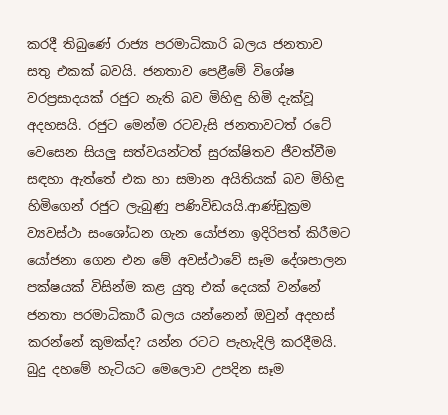කරදී තිබුණේ රාජ්‍ය පරමාධිකාරි බලය ජනතාව සතු එකක් බවයි. ජනතාව පෙළීමේ විශේෂ වරප්‍රසාදයක් රජුට නැති බව මිහිඳු හිමි දැක්වූ අදහසයි. රජුට මෙන්ම රටවැසි ජනතාවටත් රටේ වෙසෙන සියලු සත්වයන්ටත් සුරක්ෂිතව ජීවත්වීම සඳහා ඇත්තේ එක හා සමාන අයිතියක් බව මිහිඳු හිමිගෙන් රජුට ලැබුණු පණිවිඩයයි.ආණ්ඩුක්‍රම ව්‍යවස්ථා සංශෝධන ගැන යෝජනා ඉදිරිපත් කිරීමට යෝජනා ගෙන එන මේ අවස්ථාවේ සෑම දේශපාලන පක්ෂයක් විසින්ම කළ යුතු එක් දෙයක් වන්නේ ජනතා පරමාධිකාරී බලය යන්නෙන් ඔවුන් අදහස් කරන්නේ කුමක්ද? යන්න රටට පැහැදිලි කරදීමයි. බුදු දහමේ හැටියට මෙලොව උපදින සෑම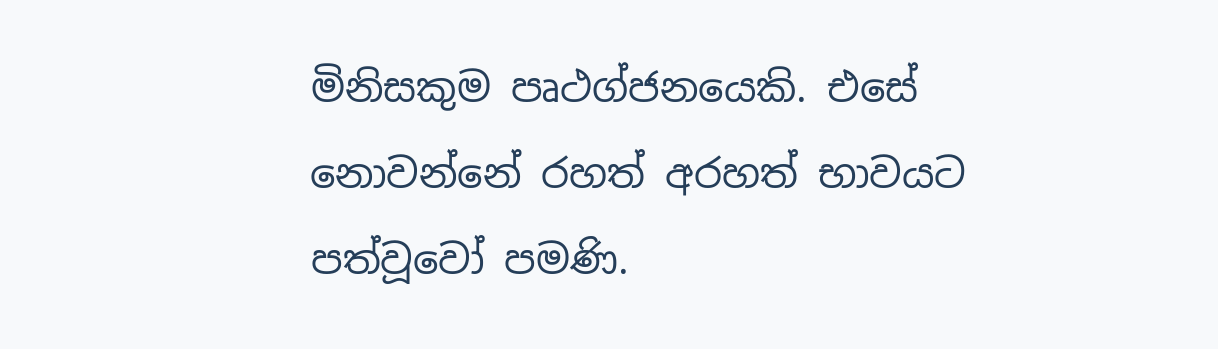මිනිසකුම පෘථග්ජනයෙකි. එසේ නොවන්නේ රහත් අරහත් භාවයට පත්වූවෝ පමණි.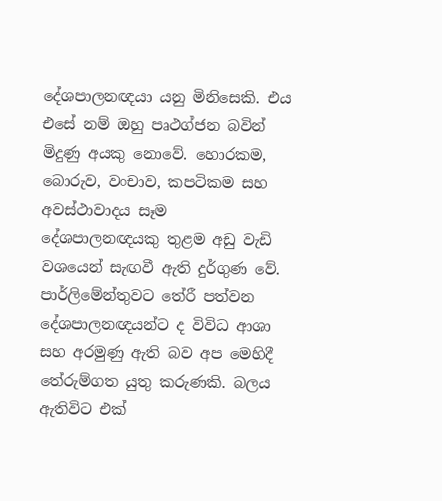දේශපාලනඥයා යනු මිනිසෙකි. එය එසේ නම් ඔහු පෘථග්ජන බවින් මිදුණු අයකු නොවේ. හොරකම, බොරුව, වංචාව, කපටිකම සහ අවස්ථාවාදය සෑම දේශපාලනඥයකු තුළම අඩු වැඩි වශයෙන් සැඟවී ඇති දුර්ගුණ වේ. පාර්ලිමේන්තුවට තේරී පත්වන දේශපාලනඥයන්ට ද විවිධ ආශා සහ අරමුණු ඇති බව අප මෙහිදී තේරුම්ගත යුතු කරුණකි. බලය ඇතිවිට එක්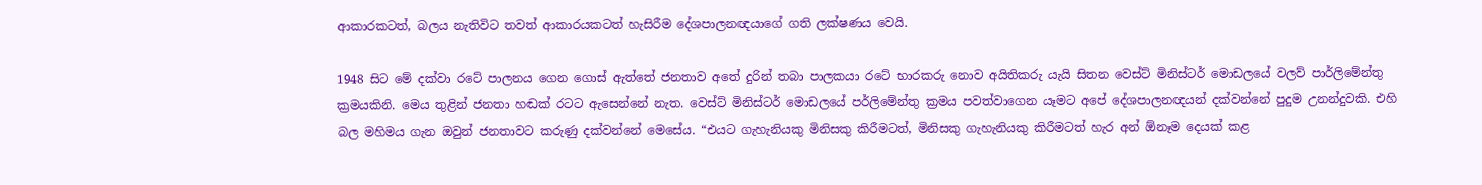ආකාරකටත්, බලය නැතිවිට තවත් ආකාරයකටත් හැසිරීම දේශපාලනඥයාගේ ගති ලක්ෂණය වෙයි.

1948 සිට මේ දක්වා රටේ පාලනය ගෙන ගොස් ඇත්තේ ජනතාව අතේ දුරින් තබා පාලකයා රටේ භාරකරු නොව අයිතිකරු යැයි සිතන වෙස්ට් මිනිස්ටර් මොඩලයේ වලව් පාර්ලිමේන්තු ක්‍රමයකිනි. මෙය තුළින් ජනතා හඬක් රටට ඇසෙන්නේ නැත. වෙස්ට් මිනිස්ටර් මොඩලයේ පර්ලිමේන්තු ක්‍රමය පවත්වාගෙන යෑමට අපේ දේශපාලනඥයන් දක්වන්නේ පුදුම උනන්දුවකි. එහි බල මහිමය ගැන ඔවුන් ජනතාවට කරුණු දක්වන්නේ මෙසේය. “එයට ගැහැනියකු මිනිසකු කිරීමටත්, මිනිසකු ගැහැනියකු කිරීමටත් හැර අන් ඕනෑම දෙයක් කළ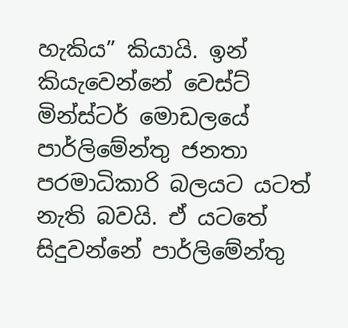හැකිය” කියායි. ඉන් කියැවෙන්නේ වෙස්ට් මින්ස්ටර් මොඩලයේ පාර්ලිමේන්තු ජනතා පරමාධිකාරි බලයට යටත් නැති බවයි. ඒ යටතේ සිදුවන්නේ පාර්ලිමේන්තු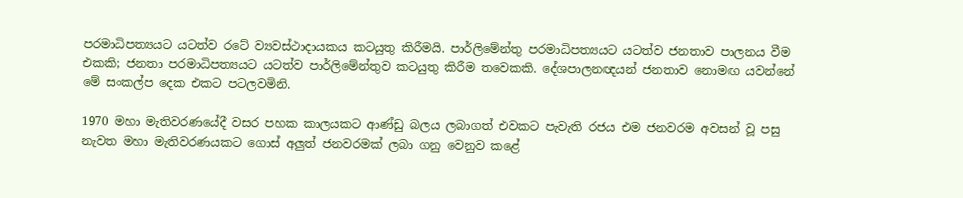පරමාධිපත්‍යයට යටත්ව රටේ ව්‍යවස්ථාදායකය කටයුතු කිරීමයි. පාර්ලිමේන්තු පරමාධිපත්‍යයට යටත්ව ජනතාව පාලනය වීම එකකි; ජනතා පරමාධිපත්‍යයට යටත්ව පාර්ලිමේන්තුව කටයුතු කිරීම තවෙකකි. දේශපාලනඥයන් ජනතාව නොමඟ යවන්නේ මේ සංකල්ප දෙක එකට පටලවමිනි.

1970 මහා මැතිවරණයේදී වසර පහක කාලයකට ආණ්ඩු බලය ලබාගත් එවකට පැවැති රජය එම ජනවරම අවසන් වූ පසු නැවත මහා මැතිවරණයකට ගොස් අලුත් ජනවරමක් ලබා ගනු වෙනුව කළේ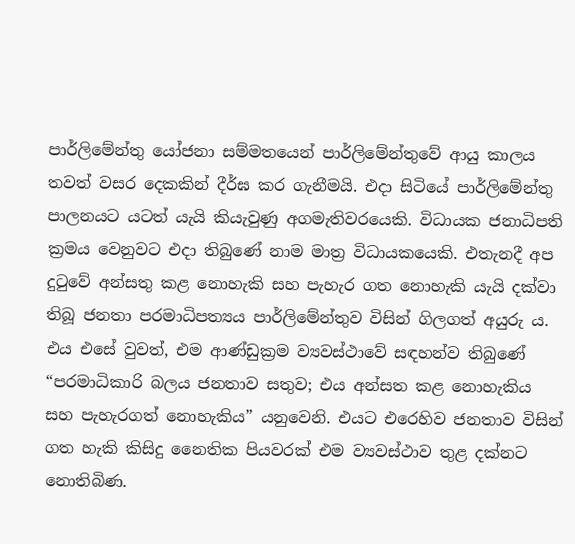පාර්ලිමේන්තු යෝජනා සම්මතයෙන් පාර්ලිමේන්තුවේ ආයු කාලය තවත් වසර දෙකකින් දීර්ඝ කර ගැනීමයි. එදා සිටියේ පාර්ලිමේන්තු පාලනයට යටත් යැයි කියැවුණු අගමැතිවරයෙකි. විධායක ජනාධිපති ක්‍රමය වෙනුවට එදා තිබුණේ නාම මාත්‍ර විධායකයෙකි. එතැනදී අප දුටුවේ අන්සතු කළ නොහැකි සහ පැහැර ගත නොහැකි යැයි දක්වා තිබූ ජනතා පරමාධිපත්‍යය පාර්ලිමේන්තුව විසින් ගිලගත් අයුරු ය. එය එසේ වුවත්, එම ආණ්ඩුක්‍රම ව්‍යවස්ථාවේ සඳහන්ව තිබුණේ “පරමාධිකාරි බලය ජනතාව සතුව; එය අන්සත කළ නොහැකිය සහ පැහැරගත් නොහැකිය” යනුවෙනි. එයට එරෙහිව ජනතාව විසින් ගත හැකි කිසිදු නෛතික පියවරක් එම ව්‍යවස්ථාව තුළ දක්නට නොතිබිණ.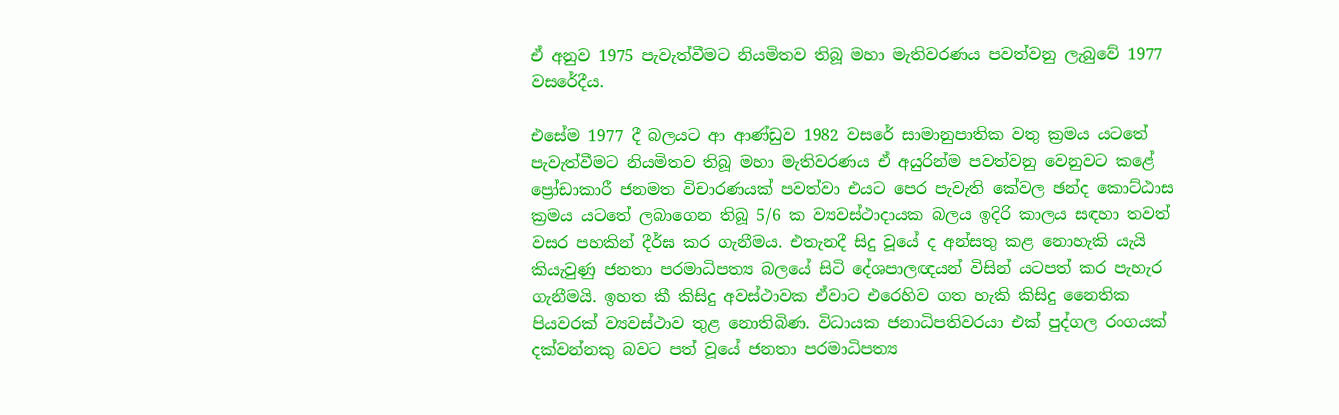ඒ අනුව 1975 පැවැත්වීමට නියමිතව තිබූ මහා මැතිවරණය පවත්වනු ලැබුවේ 1977 වසරේදීය.

එසේම 1977 දී බලයට ආ ආණ්ඩුව 1982 වසරේ සාමානුපාතික වතු ක්‍රමය යටතේ පැවැත්වීමට නියමිතව තිබූ මහා මැතිවරණය ඒ අයුරින්ම පවත්වනු වෙනුවට කළේ ප්‍රෝඩාකාරී ජනමත විචාරණයක් පවත්වා එයට පෙර පැවැති කේවල ඡන්ද කොට්ඨාස ක්‍රමය යටතේ ලබාගෙන තිබූ 5/6 ක ව්‍යවස්ථාදායක බලය ඉදිරි කාලය සඳහා තවත් වසර පහකින් දීර්ඝ කර ගැනීමය. එතැනදී සිදු වූයේ ද අන්සතු කළ නොහැකි යැයි කියැවුණු ජනතා පරමාධිපත්‍ය බලයේ සිටි දේශපාලඥයන් විසින් යටපත් කර පැහැර ගැනීමයි. ඉහත කී කිසිදු අවස්ථාවක ඒවාට එරෙහිව ගත හැකි කිසිදු නෛතික පියවරක් ව්‍යවස්ථාව තුළ නොතිබිණ. විධායක ජනාධිපතිවරයා එක් පුද්ගල රංගයක් දක්වන්නකු බවට පත් වූයේ ජනතා පරමාධිපත්‍ය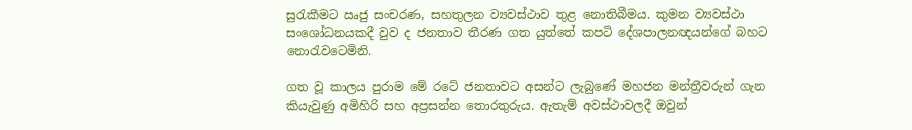සුරැකීමට ඍජු සංචරණ, සහතුලන ව්‍යවස්ථාව තුළ නොතිබීමය. කුමන ව්‍යවස්ථා සංශෝධනයකදී වුව ද ජනතාව තීරණ ගත යුත්තේ කපටි දේශපාලනඥයන්ගේ බහට නොරැවටෙමිනි.

ගත වූ කාලය පුරාම මේ රටේ ජනතාවට අසන්ට ලැබුණේ මහජන මන්ත්‍රීවරුන් ගැන කියැවුණු අමිහිරි සහ අප්‍රසන්න තොරතුරුය. ඇතැම් අවස්ථාවලදී ඔවුන්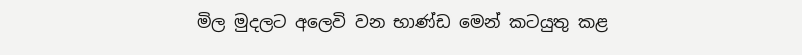මිල මුදලට අලෙවි වන භාණ්ඩ මෙන් කටයුතු කළ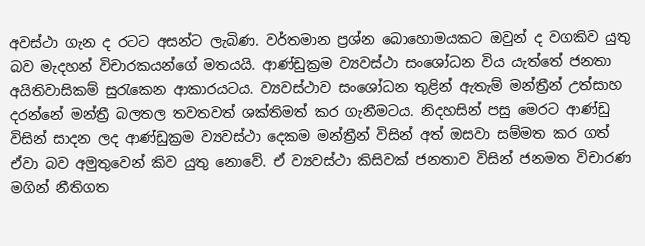අවස්ථා ගැන ද රටට අසන්ට ලැබිණ. වර්තමාන ප්‍රශ්න බොහොමයකට ඔවුන් ද වගකිව යුතු බව මැදහන් විචාරකයන්ගේ මතයයි. ආණ්ඩුක්‍රම ව්‍යවස්ථා සංශෝධන විය යැත්තේ ජනතා අයිතිවාසිකම් සුරැකෙන ආකාරයටය. ව්‍යවස්ථාව සංශෝධන තුළින් ඇතැම් මන්ත්‍රීන් උත්සාහ දරන්නේ මන්ත්‍රී බලතල තවතවත් ශක්තිමත් කර ගැනීමටය. නිදහසින් පසු මෙරට ආණ්ඩු විසින් සාදන ලද ආණ්ඩුක්‍රම ව්‍යවස්ථා දෙකම මන්ත්‍රීන් විසින් අත් ඔසවා සම්මත කර ගත් ඒවා බව අමුතුවෙන් කිව යුතු නොවේ. ඒ ව්‍යවස්ථා කිසිවක් ජනතාව විසින් ජනමත විචාරණ මගින් නීතිගත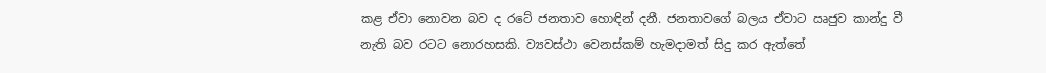කළ ඒවා නොවන බව ද රටේ ජනතාව හොඳින් දනී. ජනතාවගේ බලය ඒවාට ඍජුව කාන්දු වී නැති බව රටට නොරහසකි. ව්‍යවස්ථා වෙනස්කම් හැමදාමත් සිදු කර ඇත්තේ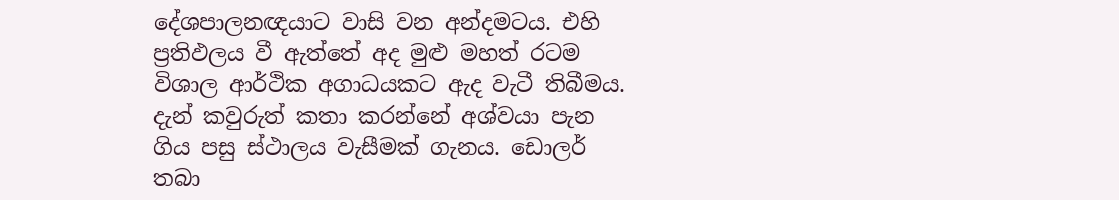දේශපාලනඥයාට වාසි වන අන්දමටය. එහි ප්‍රතිඵලය වී ඇත්තේ අද මුළු මහත් රටම විශාල ආර්ථික අගාධයකට ඇද වැටී තිබීමය. දැන් කවුරුත් කතා කරන්නේ අශ්වයා පැන ගිය පසු ස්ථාලය වැසීමක් ගැනය. ඩොලර් තබා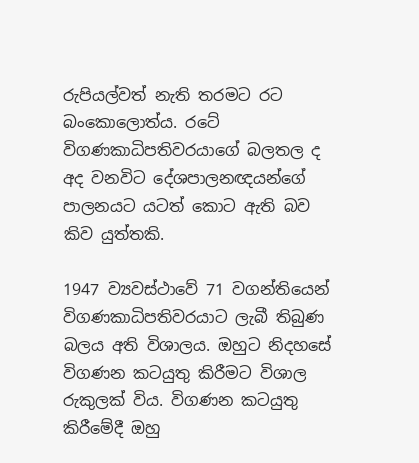රුපියල්වත් නැති තරමට රට බංකොලොත්ය. රටේ විගණකාධිපතිවරයාගේ බලතල ද අද වනවිට දේශපාලනඥයන්ගේ පාලනයට යටත් කොට ඇති බව කිව යුත්තකි.

1947 ව්‍යවස්ථාවේ 71 වගන්තියෙන් විගණකාධිපතිවරයාට ලැබී තිබුණ බලය අති විශාලය. ඔහුට නිදහසේ විගණන කටයුතු කිරීමට විශාල රුකුලක් විය. විගණන කටයුතු කිරීමේදී ඔහු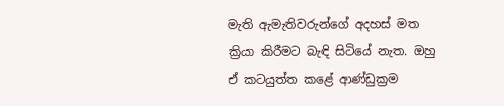මැති ඇමැතිවරුන්ගේ අදහස් මත ක්‍රියා කිරීමට බැඳි සිටියේ නැත. ඔහු ඒ කටයුත්ත කළේ ආණ්ඩුක්‍රම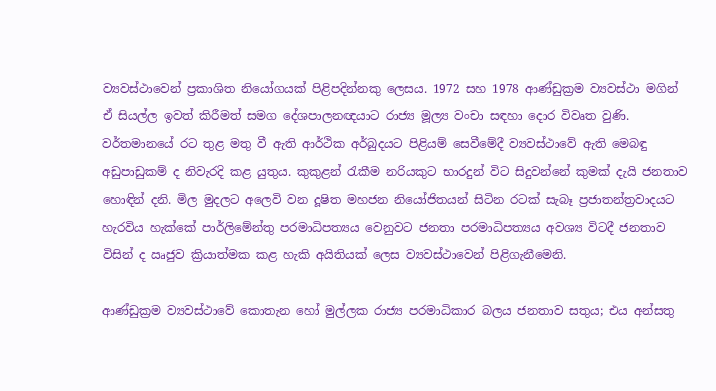ව්‍යවස්ථාවෙන් ප්‍රකාශිත නියෝගයක් පිළිපදින්නකු ලෙසය. 1972 සහ 1978 ආණ්ඩුක්‍රම ව්‍යවස්ථා මගින් ඒ සියල්ල ඉවත් කිරීමත් සමග දේශපාලනඥයාට රාජ්‍ය මූල්‍ය වංචා සඳහා දොර විවෘත වුණි. වර්තමානයේ රට තුළ මතු වී ඇති ආර්ථික අර්බුදයට පිළියම් සෙවීමේදී ව්‍යවස්ථාවේ ඇති මෙබඳු අඩුපාඩුකම් ද නිවැරදි කළ යුතුය. කුකුළන් රැකීම නරියකුට භාරදුන් විට සිදුවන්නේ කුමක් දැයි ජනතාව හොඳින් දනි. මිල මුදලට අලෙවි වන දූෂිත මහජන නියෝජිතයන් සිටින රටක් සැබෑ ප්‍රජාතන්ත්‍රවාදයට හැරවිය හැක්කේ පාර්ලිමේන්තු පරමාධිපත්‍යය වෙනුවට ජනතා පරමාධිපත්‍යය අවශ්‍ය විටදී ජනතාව විසින් ද ඍජුව ක්‍රියාත්මක කළ හැකි අයිතියක් ලෙස ව්‍යවස්ථාවෙන් පිළිගැනීමෙනි.

ආණ්ඩුක්‍රම ව්‍යවස්ථාවේ කොතැන හෝ මුල්ලක රාජ්‍ය පරමාධිකාර බලය ජනතාව සතුය; එය අන්සතු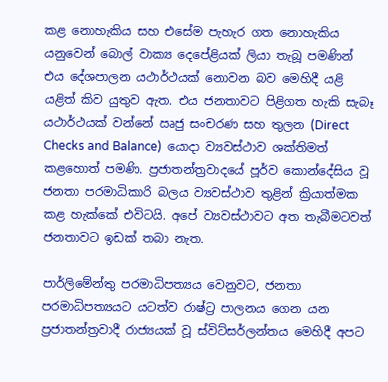කළ නොහැකිය සහ එසේම පැහැර ගත නොහැකිය යනුවෙන් බොල් වාක්‍ය දෙපේළියක් ලියා තැබූ පමණින් එය දේශපාලන යථාර්ථයක් නොවන බව මෙහිදී යළි යළිත් කිව යුතුව ඇත. එය ජනතාවට පිළිගත හැකි සැබෑ යථාර්ථයක් වන්නේ ඍජු සංචරණ සහ තුලන (Direct Checks and Balance)  යොදා ව්‍යවස්ථාව ශක්තිමත් කළහොත් පමණි. ප්‍රජාතන්ත්‍රවාදයේ පූර්ව කොන්දේසිය වූ ජනතා පරමාධිකාරි බලය ව්‍යවස්ථාව තුළින් ක්‍රියාත්මක කළ හැක්කේ එවිටයි. අපේ ව්‍යවස්ථාවට අත තැබීමටවත් ජනතාවට ඉඩක් තබා නැත.

පාර්ලිමේන්තු පරමාධිපත්‍යය වෙනුවට, ජනතා පරමාධිපත්‍යයට යටත්ව රාෂ්ට්‍ර පාලනය ගෙන යන ප්‍රජාතන්ත්‍රවාදී රාජ්‍යයක් වූ ස්විට්සර්ලන්තය මෙහිදී අපට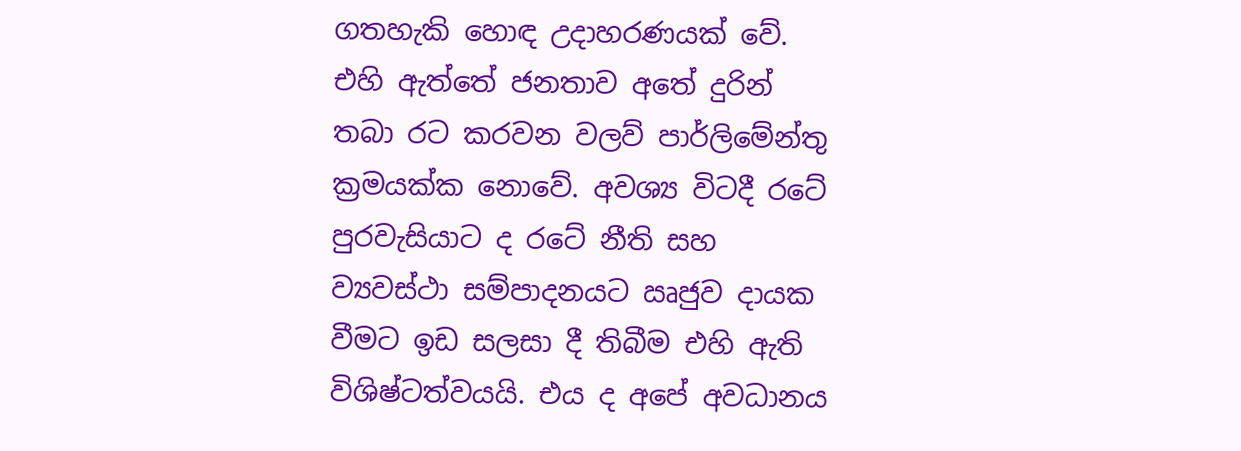ගතහැකි හොඳ උදාහරණයක් වේ. එහි ඇත්තේ ජනතාව අතේ දුරින් තබා රට කරවන වලව් පාර්ලිමේන්තු ක්‍රමයක්ක නොවේ. අවශ්‍ය විටදී රටේ පුරවැසියාට ද රටේ නීති සහ ව්‍යවස්ථා සම්පාදනයට ඍජුව දායක වීමට ඉඩ සලසා දී තිබීම එහි ඇති විශිෂ්ටත්වයයි. එය ද අපේ අවධානය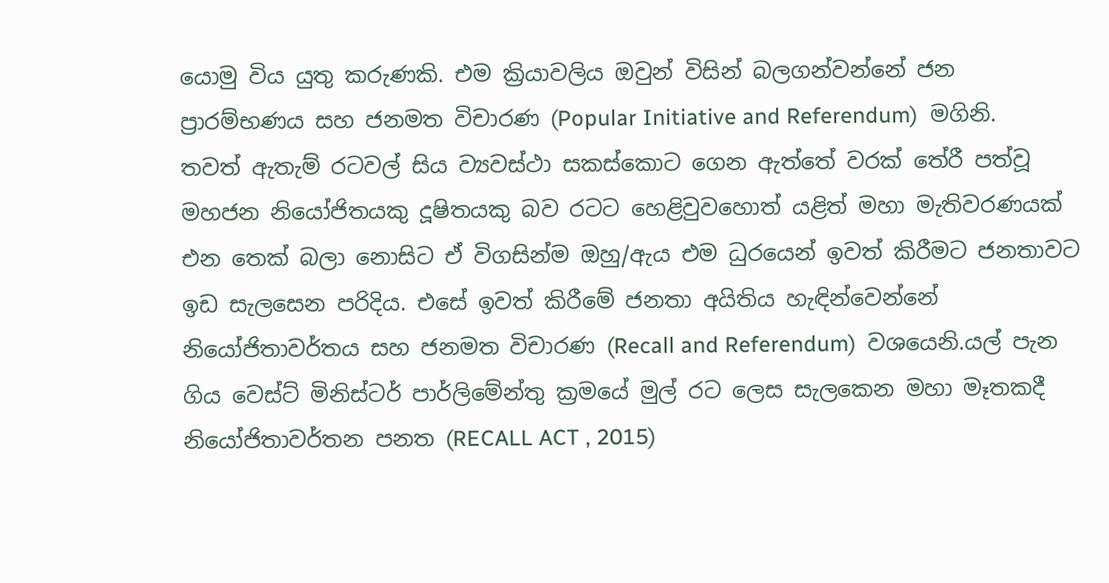යොමු විය යුතු කරුණකි. එම ක්‍රියාවලිය ඔවුන් විසින් බලගන්වන්නේ ජන ප්‍රාරම්භණය සහ ජනමත විචාරණ (Popular Initiative and Referendum)  මගිනි. තවත් ඇතැම් රටවල් සිය ව්‍යවස්ථා සකස්කොට ගෙන ඇත්තේ වරක් තේරී පත්වූ මහජන නියෝජිතයකු දූෂිතයකු බව රටට හෙළිවුවහොත් යළිත් මහා මැතිවරණයක් එන තෙක් බලා නොසිට ඒ විගසින්ම ඔහු/ඇය එම ධුරයෙන් ඉවත් කිරීමට ජනතාවට ඉඩ සැලසෙන පරිදිය. එසේ ඉවත් කිරීමේ ජනතා අයිතිය හැඳින්වෙන්නේ නියෝජිතාවර්තය සහ ජනමත විචාරණ (Recall and Referendum)  වශයෙනි.යල් පැන ගිය වෙස්ට් මිනිස්ටර් පාර්ලිමේන්තු ක්‍රමයේ මුල් රට ලෙස සැලකෙන මහා මෑතකදී නියෝජිතාවර්තන පනත (RECALL ACT , 2015)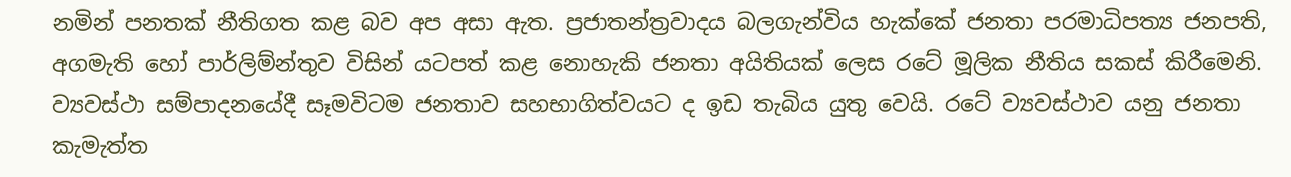නමින් පනතක් නීතිගත කළ බව අප අසා ඇත. ප්‍රජාතන්ත්‍රවාදය බලගැන්විය හැක්කේ ජනතා පරමාධිපත්‍ය ජනපති, අගමැති හෝ පාර්ලිම්න්තුව විසින් යටපත් කළ නොහැකි ජනතා අයිතියක් ලෙස රටේ මූලික නීතිය සකස් කිරීමෙනි. ව්‍යවස්ථා සම්පාදනයේදී සෑමවිටම ජනතාව සහභාගිත්වයට ද ඉඩ තැබිය යුතු වෙයි. රටේ ව්‍යවස්ථාව යනු ජනතා කැමැත්ත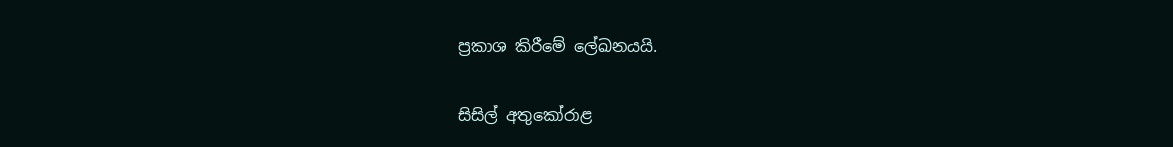ප්‍රකාශ කිරීමේ ලේඛනයයි.

සිසිල් අතුකෝරාළ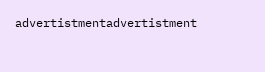advertistmentadvertistment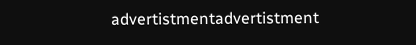advertistmentadvertistment